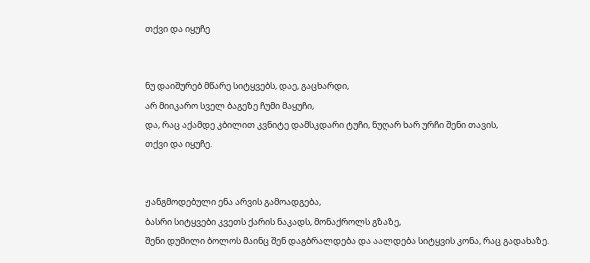თქვი და იყუჩე


ნუ დაიშურებ მწარე სიტყვებს, დაე, გაცხარდი,
არ მიიკარო სველ ბაგეზე ჩუმი მაყუჩი,
და, რაც აქამდე კბილით კვნიტე დამსკდარი ტუჩი, ნუღარ ხარ ურჩი შენი თავის,
თქვი და იყუჩე.


ჟანგმოდებული ენა არვის გამოადგება,
ბასრი სიტყვები კვეთს ქარის ნაკადს, მონაქროლს გზაზე,
შენი დუმილი ბოლოს მაინც შენ დაგბრალდება და აალდება სიტყვის კონა, რაც გადახაზე.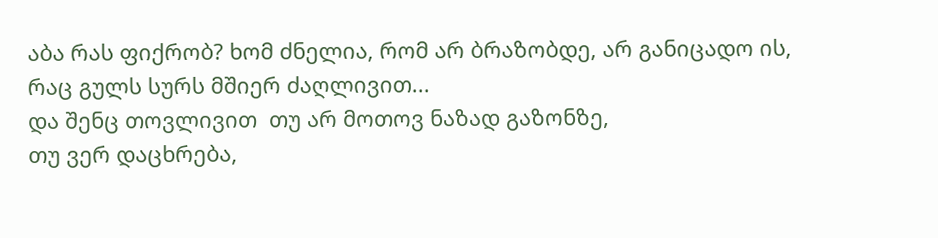აბა რას ფიქრობ? ხომ ძნელია, რომ არ ბრაზობდე, არ განიცადო ის, რაც გულს სურს მშიერ ძაღლივით...
და შენც თოვლივით  თუ არ მოთოვ ნაზად გაზონზე,
თუ ვერ დაცხრება,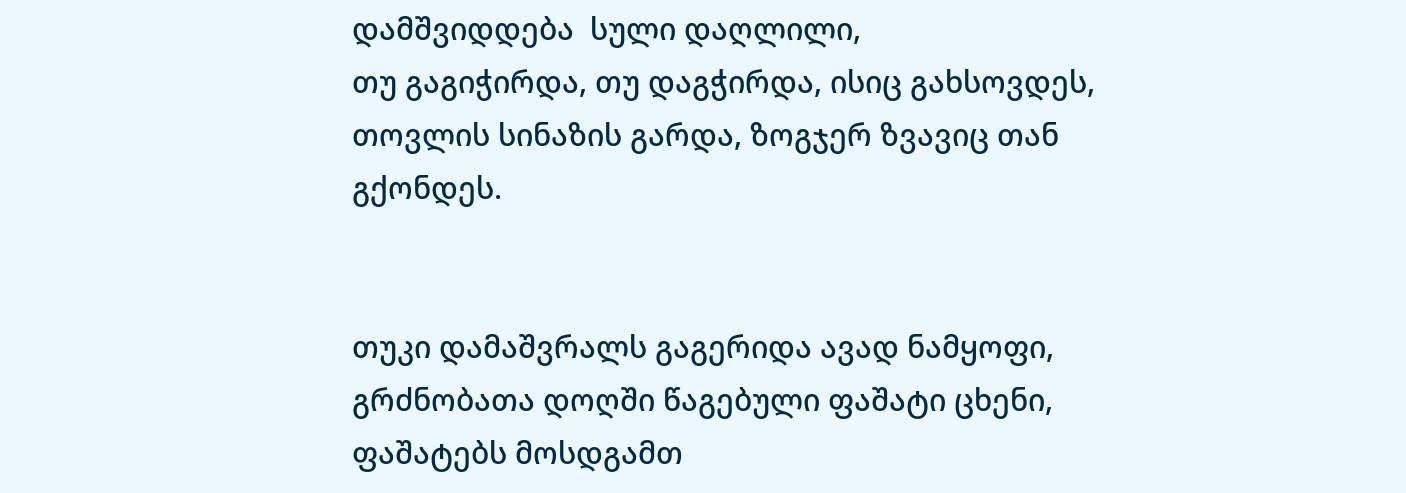დამშვიდდება  სული დაღლილი,
თუ გაგიჭირდა, თუ დაგჭირდა, ისიც გახსოვდეს,
თოვლის სინაზის გარდა, ზოგჯერ ზვავიც თან გქონდეს.


თუკი დამაშვრალს გაგერიდა ავად ნამყოფი, გრძნობათა დოღში წაგებული ფაშატი ცხენი, ფაშატებს მოსდგამთ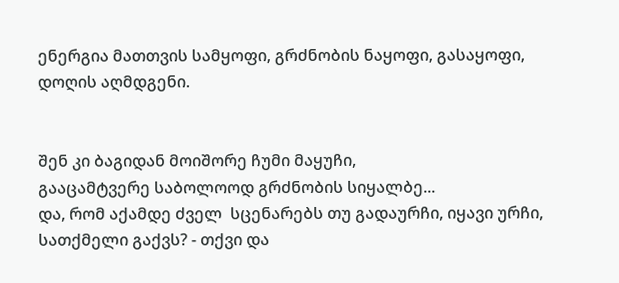ენერგია მათთვის სამყოფი, გრძნობის ნაყოფი, გასაყოფი, დოღის აღმდგენი.


შენ კი ბაგიდან მოიშორე ჩუმი მაყუჩი,
გააცამტვერე საბოლოოდ გრძნობის სიყალბე...
და, რომ აქამდე ძველ  სცენარებს თუ გადაურჩი, იყავი ურჩი, სათქმელი გაქვს? - თქვი და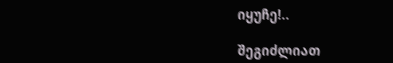იყუჩე!..

შეგიძლიათ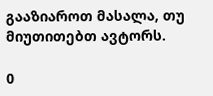გააზიაროთ მასალა, თუ მიუთითებთ ავტორს.

0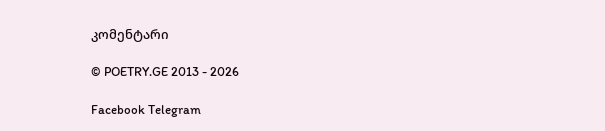კომენტარი

© POETRY.GE 2013 - 2026

Facebook Telegram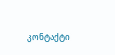კონტაქტი